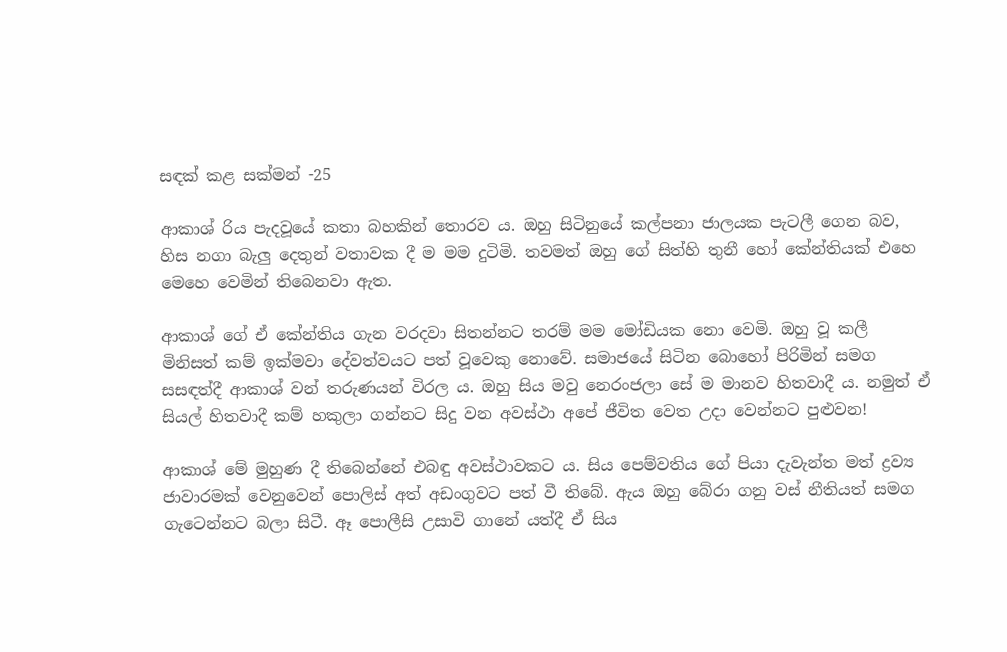සඳක් කළ සක්මන් -25

ආකාශ් රිය පැදවූයේ කතා බහකින් තොරව ය. ඔහු සිටිනුයේ කල්පනා ජාලයක පැටලී ගෙන බව, හිස නගා බැලු දෙතුන් වතාවක දී ම මම දුටිමි. තවමත් ඔහු ගේ සිත්හි තුනී හෝ කේන්තියක් එහෙ මෙහෙ වෙමින් තිබෙනවා ඇත.

ආකාශ් ගේ ඒ කේන්තිය ගැන වරදවා සිතන්නට තරම් මම මෝඩියක නො වෙමි. ඔහු වූ කලී මිනිසත් කම් ඉක්මවා දේවත්වයට පත් වූවෙකු නොවේ. සමාජයේ සිටින බොහෝ පිරිමින් සමග සසඳත්දී ආකාශ් වන් තරුණයන් විරල ය. ඔහු සිය මවු නෙරංජලා සේ ම මානව හිතවාදී ය. නමුත් ඒ සියල් හිතවාදී කම් හකුලා ගන්නට සිදු වන අවස්ථා අපේ ජීවිත වෙත උදා වෙන්නට පුළුවන!

ආකාශ් මේ මුහුණ දී තිබෙන්නේ එබඳු අවස්ථාවකට ය. සිය පෙම්වතිය ගේ පියා දැවැන්ත මත් ද්‍රව්‍ය ජාවාරමක් වෙනුවෙන් පොලිස් අත් අඩංගුවට පත් වී තිබේ. ඇය ඔහු බේරා ගනු වස් නීතියත් සමග ගැටෙන්නට බලා සිටී. ඈ පොලීසි උසාවි ගානේ යත්දී ඒ සිය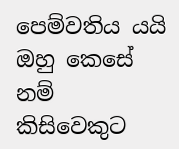පෙම්වතිය යයි ඔහු කෙසේ නම් කිසිවෙකුට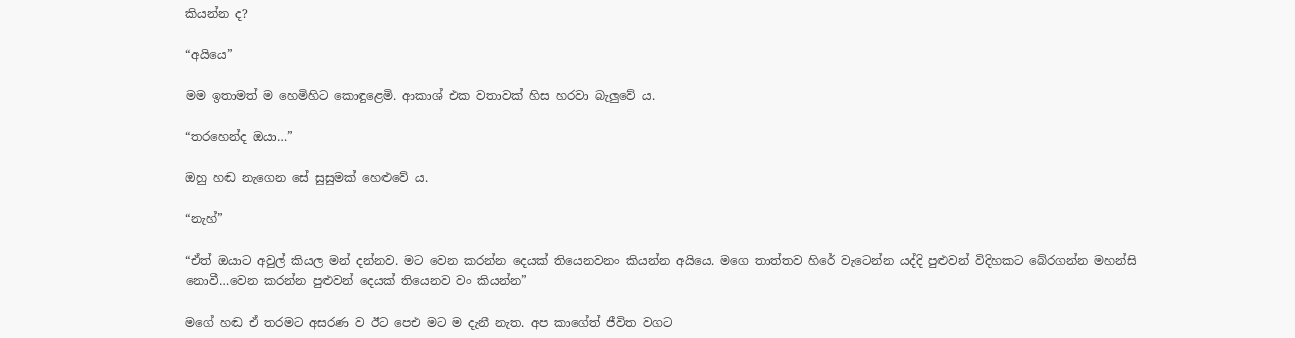කියන්න ද?

“අයියෙ”

මම ඉතාමත් ම හෙමිහිට කොඳුළෙමි. ආකාශ් එක වතාවක් හිස හරවා බැලුවේ ය.

“තරහෙන්ද ඔයා…”

ඔහු හඬ නැගෙන සේ සුසුමක් හෙළුවේ ය.

“නැහ්”

“ඒත් ඔයාට අවුල් කියල මන් දන්නව. මට වෙන කරන්න දෙයක් තියෙනවනං කියන්න අයියෙ. මගෙ තාත්තව හිරේ වැටෙන්න යද්දි පුළුවන් විදිහකට බේරගන්න මහන්සි නොවී…වෙන කරන්න පුළුවන් දෙයක් තියෙනව වං කියන්න”

මගේ හඬ ඒ තරමට අසරණ ව ඊට පෙඑ මට ම දැනී නැත. අප කාගේත් ජීවිත වගට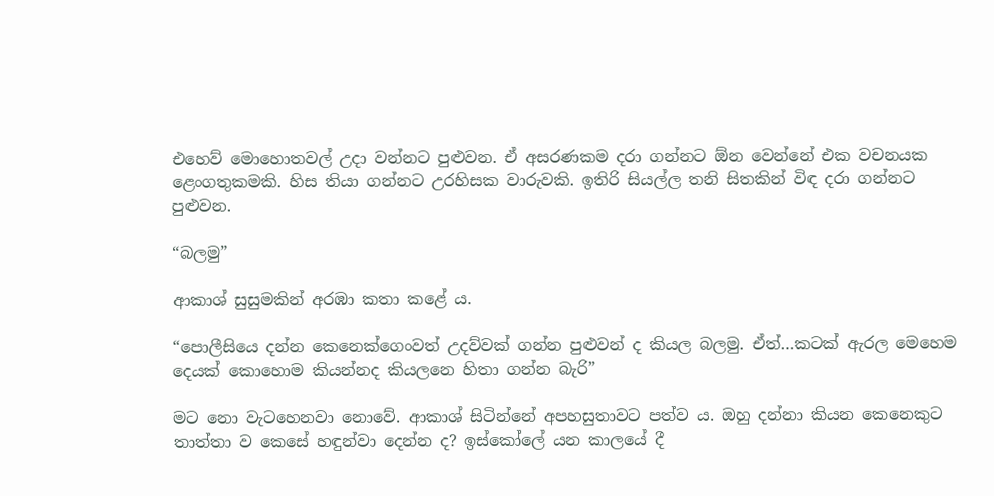එහෙව් මොහොතවල් උදා වන්නට පුළුවන. ඒ අසරණකම දරා ගන්නට ඕන වෙන්නේ එක වචනයක ළෙංගතුකමකි. හිස තියා ගන්නට උරහිසක වාරුවකි. ඉතිරි සියල්ල තනි සිතකින් විඳ දරා ගන්නට පුළුවන.

“බලමු”

ආකාශ් සුසුමකින් අරඹා කතා කළේ ය.

“පොලීසියෙ දන්න කෙනෙක්ගෙංවත් උදව්වක් ගන්න පුළුවන් ද කියල බලමු. ඒත්…කටක් ඇරල මෙහෙම දෙයක් කොහොම කියන්නද කියලනෙ හිතා ගන්න බැරි”

මට නො වැටහෙනවා නොවේ. ආකාශ් සිටින්නේ අපහසුතාවට පත්ව ය. ඔහු දන්නා කියන කෙනෙකුට තාත්තා ව කෙසේ හඳුන්වා දෙන්න ද? ඉස්කෝලේ යන කාලයේ දී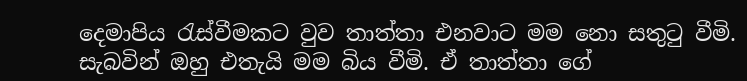දෙමාපිය රැස්වීමකට වුව තාත්තා එනවාට මම නො සතුටු වීමි. සැබවින් ඔහු එතැයි මම බිය වීමි. ඒ තාත්තා ගේ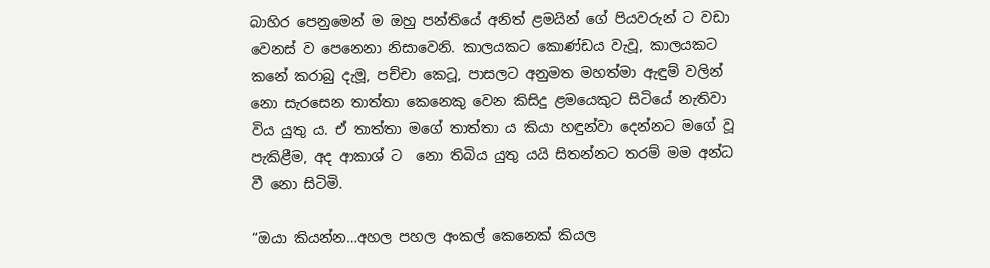බාහිර පෙනුමෙන් ම ඔහු පන්තියේ අනිත් ළමයින් ගේ පියවරුන් ට වඩා වෙනස් ව පෙනෙනා නිසාවෙනි. කාලයකට කොණ්ඩය වැවූ, කාලයකට කනේ කරාබු දැමූ, පච්චා කෙටූ, පාසලට අනුමත මහත්මා ඇඳුම් වලින් නො සැරසෙන තාත්තා කෙනෙකු වෙන කිසිදු ළමයෙකුට සිටියේ නැතිවා විය යුතු ය. ඒ තාත්තා මගේ තාත්තා ය කියා හඳුන්වා දෙන්නට මගේ වූ පැකිළීම, අද ආකාශ් ට  නො තිබිය යුතු යයි සිතන්නට තරම් මම අන්ධ වී නො සිටිමි.

“ඔයා කියන්න…අහල පහල අංකල් කෙනෙක් කියල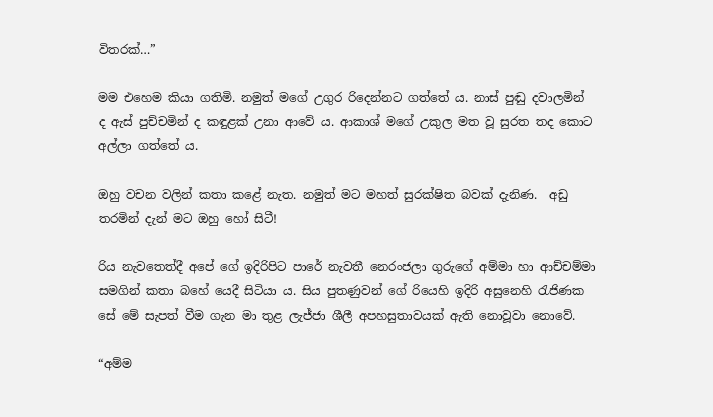විතරක්…”

මම එහෙම කියා ගතිමි. නමුත් මගේ උගුර රිදෙන්නට ගත්තේ ය. නාස් පුඬු දවාලමින් ද ඇස් පුච්‍චමින් ද කඳුළක් උනා ආවේ ය. ආකාශ් මගේ උකුල මත වූ සුරත තද කොට අල්ලා ගත්තේ ය.

ඔහු වචන වලින් කතා කළේ නැත. නමුත් මට මහත් සුරක්ෂිත බවක් දැනිණ.  අඩු තරමින් දැන් මට ඔහු හෝ සිටී!

රිය නැවතෙත්දී අපේ ගේ ඉදිරිපිට පාරේ නැවතී නෙරංජලා ගුරුගේ අම්මා හා ආච්චම්මා සමගින් කතා බහේ යෙදී සිටියා ය. සිය පුතණුවන් ගේ රියෙහි ඉදිරි අසුනෙහි රැජිණක සේ මේ සැපත් වීම ගැන මා තුළ ලැජ්ජා ශීලී අපහසුතාවයක් ඇති නොවූවා නොවේ.

“අම්ම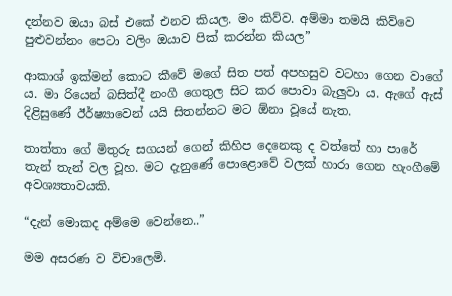දන්නව ඔයා බස් එකේ එනව කියල. මං කිව්ව. අම්මා තමයි කිව්වෙ පුළුවන්නං පෙටා වලිං ඔයාව පික් කරන්න කියල”

ආකාශ් ඉක්මන් කොට කීවේ මගේ සිත පත් අපහසුව වටහා ගෙන වාගේ ය. මා රියෙන් බසිත්දී නංගී ගෙතුල සිට කර පොවා බැලුවා ය. ඇගේ ඇස් දිළිසුණේ ඊර්ෂ්‍යාවෙන් යයි සිතන්නට මට ඕනා වූයේ නැත.

තාත්තා ගේ මිතුරු සගයන් ගෙන් කිහිප දෙනෙකු ද වත්තේ හා පාරේ තැන් තැන් වල වූහ. මට දැනුණේ පොළොවේ වලක් හාරා ගෙන හැංගීමේ අවශ්‍යතාවයකි.

“දැන් මොකද අම්මෙ වෙන්නෙ..”

මම අසරණ ව විචාලෙමි.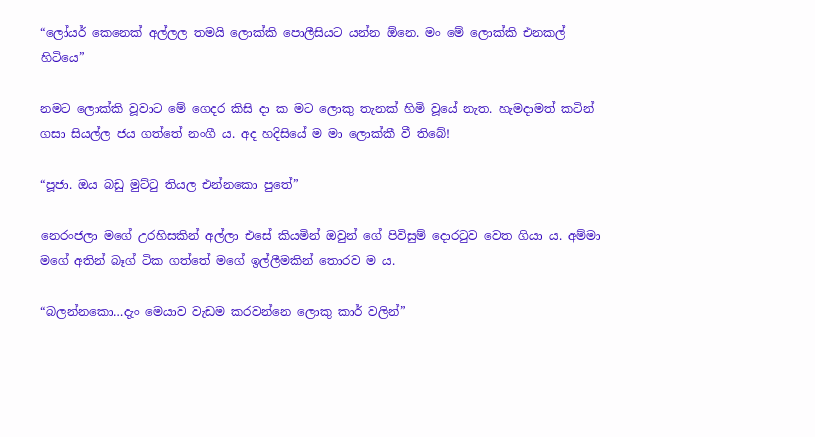“ලෝයර් කෙනෙක් අල්ලල තමයි ලොක්කි පොලීසියට යන්න ඕනෙ. මං මේ ලොක්කි එනකල් හිටියෙ”

නමට ලොක්කි වූවාට මේ ගෙදර කිසි දා ක මට ලොකු තැනක් හිමි වූයේ නැත. හැමදාමත් කටින් ගසා සියල්ල ජය ගත්තේ නංගී ය. අද හදිසියේ ම මා ලොක්කී වී තිබේ!

“පූජා. ඔය බඩු මුට්ටු තියල එන්නකො පුතේ”

නෙරංජලා මගේ උරහිසකින් අල්ලා එසේ කියමින් ඔවුන් ගේ පිවිසුම් දොරටුව වෙත ගියා ය. අම්මා මගේ අතින් බෑග් ටික ගත්තේ මගේ ඉල්ලීමකින් තොරව ම ය.

“බලන්නකො…දැං මෙයාව වැඩම කරවන්නෙ ලොකු කාර් වලින්”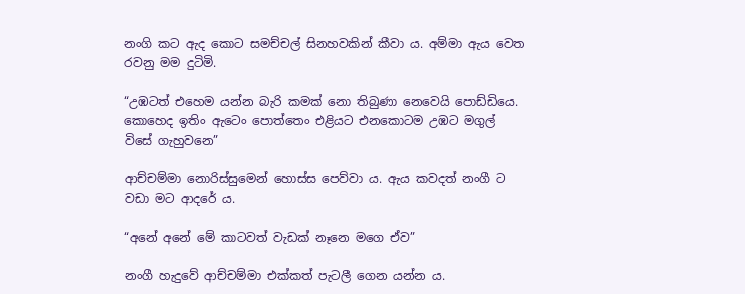නංගි කට ඇද කොට සමච්චල් සිනහවකින් කීවා ය. අම්මා ඇය වෙත රවනු මම දුටිමි.

“උඹටත් එහෙම යන්න බැරි කමක් නො තිබුණා නෙවෙයි පොඩ්ඩියෙ. කොහෙද ඉතිං ඇටෙං පොත්තෙං එළියට එනකොටම උඹට මගුල් විසේ ගැහුවනෙ”

ආච්චම්මා නොරිස්සුමෙන් හොස්ස පෙව්වා ය. ඇය කවදත් නංගී ට වඩා මට ආදරේ ය.

“අනේ අනේ මේ කාටවත් වැඩක් නෑනෙ මගෙ ඒව”

නංගී හැදුවේ ආච්චම්මා එක්කත් පැටලී ගෙන යන්න ය.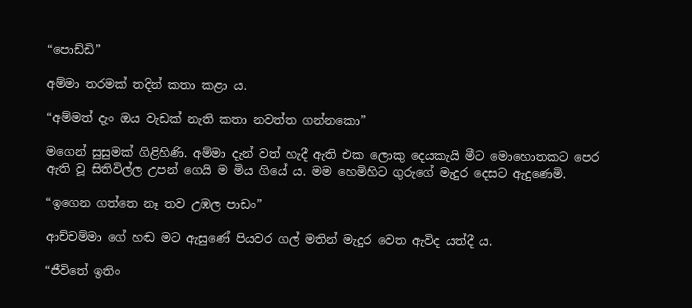“පොඩ්ඩි”

අම්මා තරමක් තදින් කතා කළා ය.

“අම්මත් දැං ඔය වැඩක් නැති කතා නවත්ත ගන්නකො”

මගෙන් සුසුමක් ගිළිහිණි. අම්මා දැන් වත් හැදී ඇති එක ලොකු දෙයකැයි මීට මොහොතකට පෙර ඇති වූ සිතිවිල්ල උපන් ගෙයි ම මිය ගියේ ය. මම හෙමිහිට ගුරුගේ මැදුර දෙසට ඇදුණෙමි.

“ඉගෙන ගත්තෙ නෑ තව උඹල පාඩං”

ආච්චම්මා ගේ හඬ මට ඇසුණේ පියවර ගල් මතින් මැදුර වෙත ඇවිද යත්දී ය.

“ජීවිතේ ඉතිං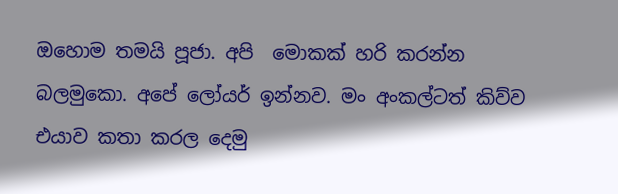ඔහොම තමයි පූජා. අපි  මොකක් හරි කරන්න බලමුකො. අපේ ලෝයර් ඉන්නව. මං අංකල්ටත් කිව්ව එයාව කතා කරල දෙමු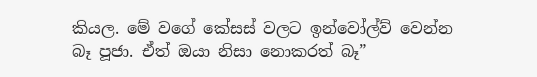කියල. මේ වගේ කේසස් වලට ඉන්වෝල්ව් වෙන්න බෑ පූජා. ඒත් ඔයා නිසා නොකරත් බෑ”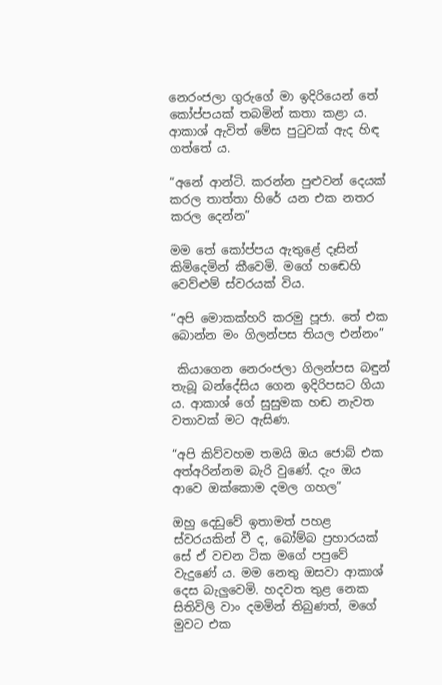නෙරංජලා ගුරුගේ මා ඉදිරියෙන් තේ කෝප්පයක් තබමින් කතා කළා ය. ආකාශ් ඇවිත් මේස පුටුවක් ඇද හිඳ ගත්තේ ය.

“අනේ ආන්ටි. කරන්න පුළුවන් දෙයක් කරල තාත්තා හිරේ යන එක නතර කරල දෙන්න”

මම තේ කෝප්පය ඇතුළේ දෑසින් කිමිදෙමින් කීවෙමි. මගේ හඬෙහි වෙව්ළුම් ස්වරයක් විය.

“අපි මොකක්හරි කරමු පූජා. තේ එක බොන්න මං ගිලන්පස තියල එන්නං”

 කියාගෙන නෙරංජලා ගිලන්පස බඳුන් තැබූ බන්දේසිය ගෙන ඉදිරිපසට ගියා ය. ආකාශ් ගේ සුසුමක හඬ නැවත වතාවක් මට ඇසිණ.

“අපි කිව්වහම තමයි ඔය ජොබ් එක අත්අරින්නම බැරි වුණේ. දැං ඔය ආවෙ ඔක්කොම දමල ගහල”

ඔහු දෙඩුවේ ඉතාමත් පහළ ස්වරයකින් වී ද, බෝම්බ ප්‍රහාරයක් සේ ඒ වචන ටික මගේ පපුවේ වැදුණේ ය. මම නෙතු ඔසවා ආකාශ් දෙස බැලුවෙමි. හදවත තුළ නෙක සිතිවිලි වාං දමමින් තිබුණත්, මගේ මුවට එක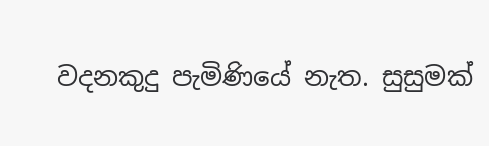වදනකුදු පැමිණියේ නැත. සුසුමක්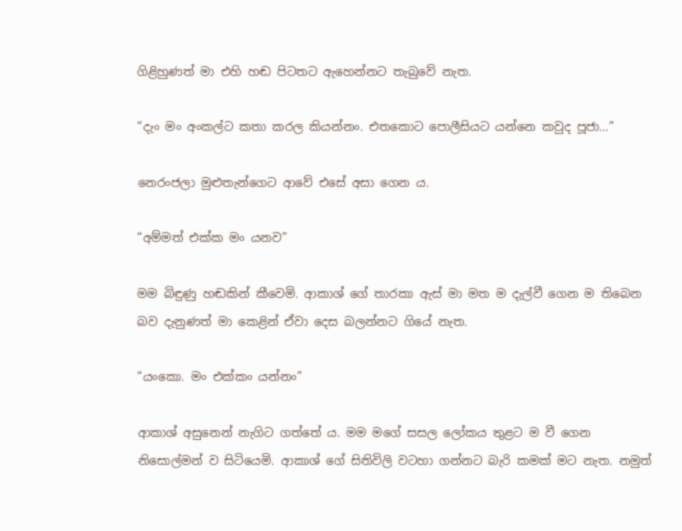ගිළිහුණත් මා එහි හඬ පිටතට ඇහෙන්නට තැබුවේ නැත.

“දැං මං අංකල්ට කතා කරල කියන්නං. එතකොට පොලීසියට යන්නෙ කවුද පූජා…”

නෙරංජලා මුළුතැන්ගෙට ආවේ එසේ අසා ගෙන ය.

“අම්මත් එක්ක මං යනව”

මම බිඳුණු හඬකින් කීවෙමි. ආකාශ් ගේ තාරකා ඇස් මා මත ම දැල්වී ගෙන ම තිබෙන බව දැනුණත් මා කෙළින් ඒවා දෙස බලන්නට ගියේ නැත.

“යංකො. මං එක්කං යන්නං”

ආකාශ් අසුනෙන් නැගිට ගත්තේ ය. මම මගේ සසල ලෝකය තුළට ම වී ගෙන නිසොල්මන් ව සිටියෙමි. ආකාශ් ගේ සිතිවිලි වටහා ගන්නට බැරි කමක් මට නැත. නමුත්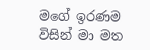මගේ ඉරණම විසින් මා මත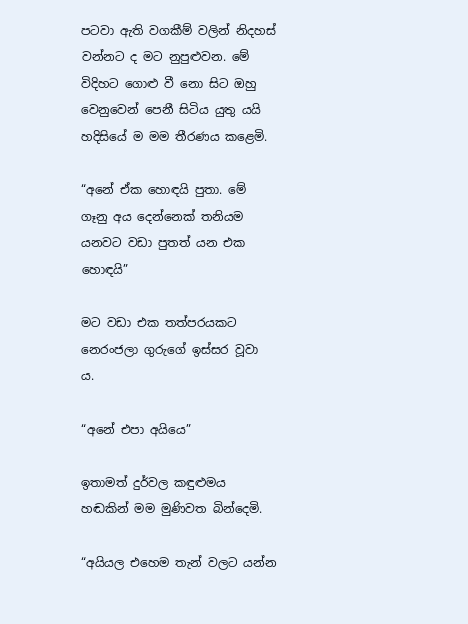පටවා ඇති වගකීම් වලින් නිදහස් වන්නට ද මට නුපුළුවන. මේ විදිහට ගොළු වී නො සිට ඔහු වෙනුවෙන් පෙනී සිටිය යුතු යයි හදිසියේ ම මම තීරණය කළෙමි.

“අනේ ඒක හොඳයි පුතා. මේ ගෑනු අය දෙන්නෙක් තනියම යනවට වඩා පුතත් යන එක හොඳයි”

මට වඩා එක තත්පරයකට නෙරංජලා ගුරුගේ ඉස්සර වූවා ය.

“අනේ එපා අයියෙ”

ඉතාමත් දුර්වල කඳුළුමය හඬකින් මම මුණිවත බින්දෙමි.

“අයියල එහෙම තැන් වලට යන්න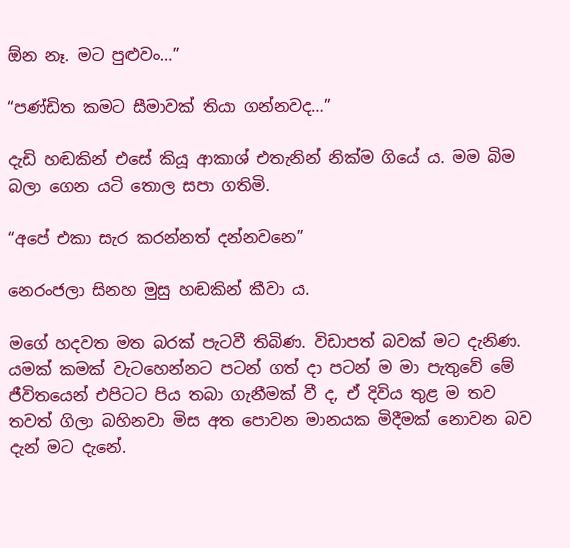ඕන නෑ. මට පුළුවං…”

“පණ්ඩිත කමට සීමාවක් තියා ගන්නවද…”

දැඩි හඬකින් එසේ කියූ ආකාශ් එතැනින් නික්ම ගියේ ය. මම බිම බලා ගෙන යටි තොල සපා ගතිමි.

“අපේ එකා සැර කරන්නත් දන්නවනෙ”

නෙරංජලා සිනහ මුසු හඬකින් කීවා ය.

මගේ හදවත මත බරක් පැටවී තිබිණ. විඩාපත් බවක් මට දැනිණ. යමක් කමක් වැටහෙන්නට පටන් ගත් දා පටන් ම මා පැතුවේ මේ ජීවිතයෙන් එපිටට පිය තබා ගැනීමක් වී ද, ඒ දිවිය තුළ ම තව තවත් ගිලා බහිනවා මිස අත පොවන මානයක මිදීමක් නොවන බව දැන් මට දැනේ.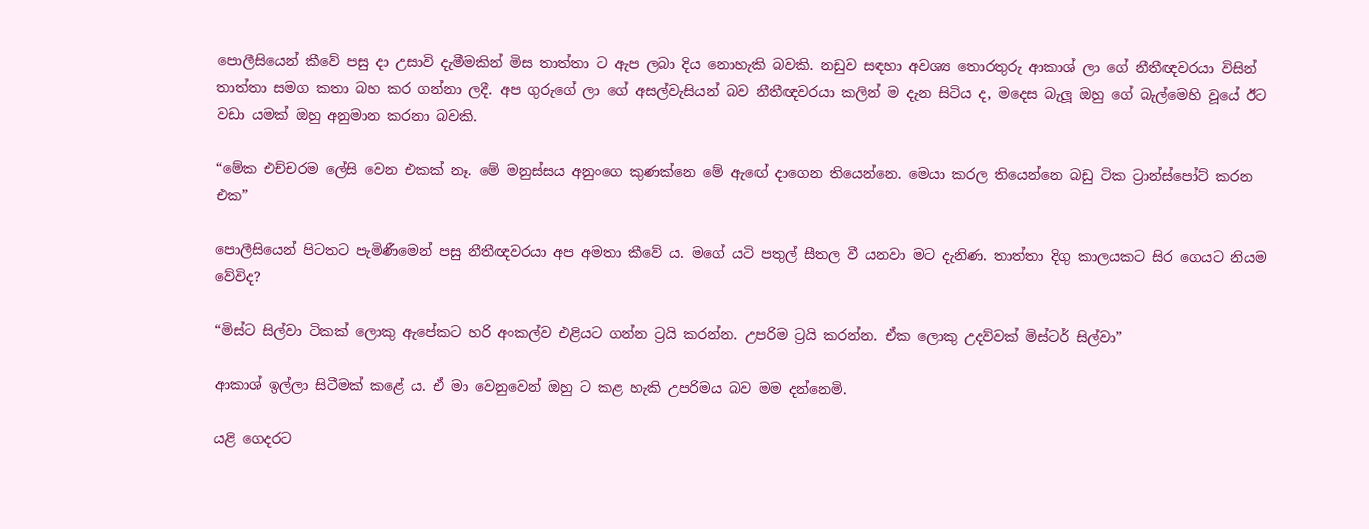පොලීසියෙන් කීවේ පසු දා උසාවි දැමීමකින් මිස තාත්තා ට ඇප ලබා දිය නොහැකි බවකි. නඩුව සඳහා අවශ්‍ය තොරතුරු ආකාශ් ලා ගේ නීතීඥවරයා විසින් තාත්තා සමග කතා බහ කර ගන්නා ලදී. අප ගුරුගේ ලා ගේ අසල්වැසියන් බව නීතීඥවරයා කලින් ම දැන සිටිය ද, මදෙස බැලූ ඔහු ගේ බැල්මෙහි වූයේ ඊට වඩා යමක් ඔහු අනුමාන කරනා බවකි.

“මේක එච්චරම ලේසි වෙන එකක් නෑ. මේ මනුස්සය අනුංගෙ කුණක්නෙ මේ ඇඟේ දාගෙන තියෙන්නෙ. මෙයා කරල තියෙන්නෙ බඩු ටික ට්‍රාන්ස්පෝට් කරන එක”

පොලීසියෙන් පිටතට පැමිණීමෙන් පසු නීතීඥවරයා අප අමතා කීවේ ය. මගේ යටි පතුල් සීතල වී යනවා මට දැනිණ. තාත්තා දිගු කාලයකට සිර ගෙයට නියම වේවිද?

“මිස්ට සිල්වා ටිකක් ලොකු ඇපේකට හරි අංකල්ව එළියට ගන්න ට්‍රයි කරන්න. උපරිම ට්‍රයි කරන්න. ඒක ලොකු උදව්වක් මිස්ටර් සිල්වා”

ආකාශ් ඉල්ලා සිටීමක් කළේ ය. ඒ මා වෙනුවෙන් ඔහු ට කළ හැකි උපරිමය බව මම දන්නෙමි.

යළි ගෙදරට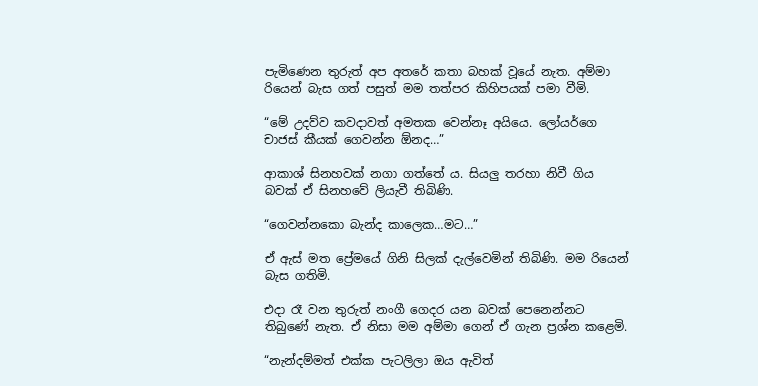පැමිණෙන තුරුත් අප අතරේ කතා බහක් වූයේ නැත. අම්මා රියෙන් බැස ගත් පසුත් මම තත්පර කිහිපයක් පමා වීමි.

“මේ උදව්ව කවදාවත් අමතක වෙන්නෑ අයියෙ. ලෝයර්ගෙ චාජස් කීයක් ගෙවන්න ඕනද…”

ආකාශ් සිනහවක් නගා ගත්තේ ය. සියලු තරහා නිවී ගිය බවක් ඒ සිනහවේ ලියැවී තිබිණි.

“ගෙවන්නකො බැන්ද කාලෙක…මට…”

ඒ ඇස් මත ප්‍රේමයේ ගිනි සිලක් දැල්වෙමින් තිබිණි. මම රියෙන් බැස ගතිමි.

එදා රෑ වන තුරුත් නංගී ගෙදර යන බවක් පෙනෙන්නට තිබුණේ නැත. ඒ නිසා මම අම්මා ගෙන් ඒ ගැන ප්‍රශ්න කළෙමි.

“නැන්දම්මත් එක්ක පැටලිලා ඔය ඇවිත්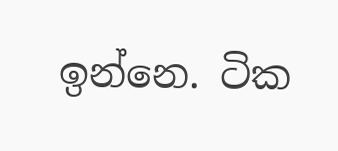ඉන්නෙ. ටික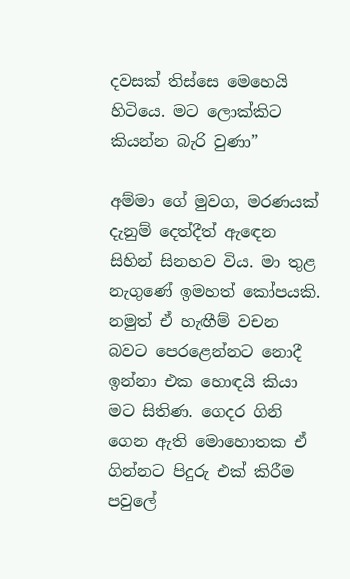දවසක් තිස්සෙ මෙහෙයි හිටියෙ. මට ලොක්කිට කියන්න බැරි වුණා”

අම්මා ගේ මුවග, මරණයක් දැනුම් දෙත්දීත් ඇඳෙන සිහින් සිනහව විය. මා තුළ නැගුණේ ඉමහත් කෝපයකි. නමුත් ඒ හැඟීම් වචන බවට පෙරළෙන්නට නොදී ඉන්නා එක හොඳයි කියා මට සිතිණ. ගෙදර ගිනි ගෙන ඇති මොහොතක ඒ ගින්නට පිදුරු එක් කිරීම පවුලේ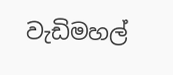වැඩිමහල්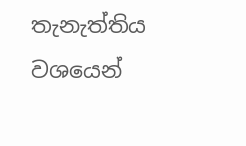තැනැත්තිය වශයෙන්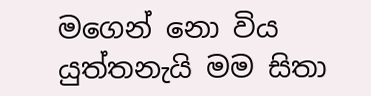මගෙන් නො විය යුත්තනැයි මම සිතා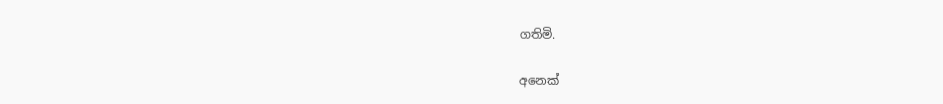ගතිමි.

අනෙක්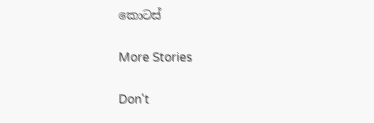කොටස්

More Stories

Don't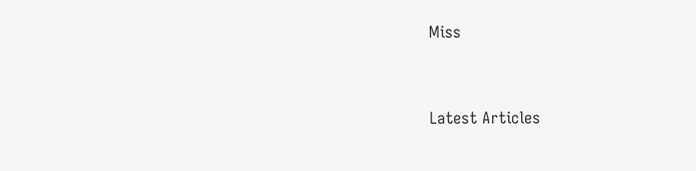Miss


Latest Articles